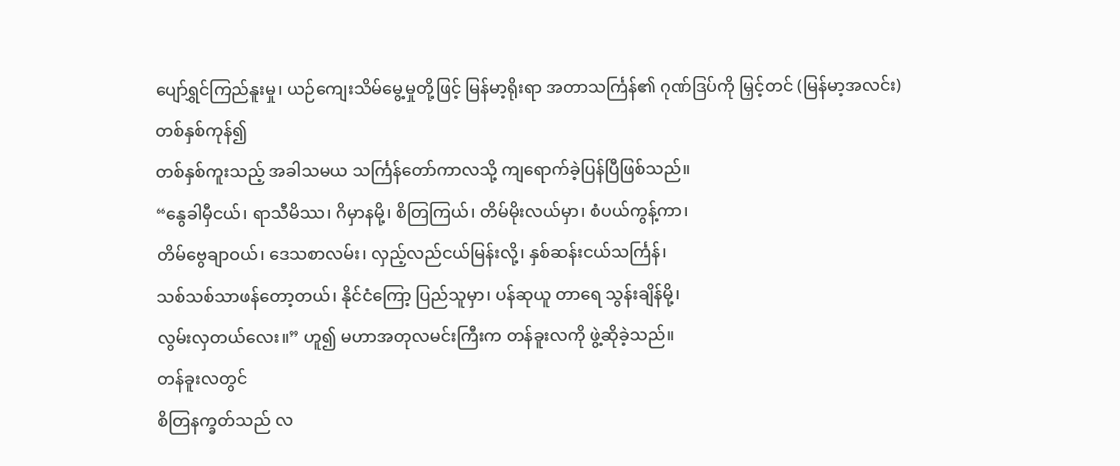ပျော်ရွှင်ကြည်နူးမှု၊ ယဉ်ကျေးသိမ်မွေ့မှုတို့ဖြင့် မြန်မာ့ရိုးရာ အတာသင်္ကြန်၏ ဂုဏ်ဒြပ်ကို မြှင့်တင် (မြန်မာ့အလင်း)
တစ်နှစ်ကုန်၍
တစ်နှစ်ကူးသည့် အခါသမယ သင်္ကြန်တော်ကာလသို့ ကျရောက်ခဲ့ပြန်ပြီဖြစ်သည်။
“နွေခါမှီငယ်၊ ရာသီမိဿ၊ ဂိမှာနမို့၊ စိတြကြယ်၊ တိမ်မိုးလယ်မှာ၊ စံပယ်ကွန့်ကာ၊
တိမ်ဗွေချာဝယ်၊ ဒေသစာလမ်း၊ လှည့်လည်ငယ်မြန်းလို့၊ နှစ်ဆန်းငယ်သင်္ကြန်၊
သစ်သစ်သာဖန်တော့တယ်၊ နိုင်ငံကြော့ ပြည်သူမှာ၊ ပန်ဆုယူ တာရေ သွန်းချိန်မို့၊
လွမ်းလှတယ်လေး။” ဟူ၍ မဟာအတုလမင်းကြီးက တန်ခူးလကို ဖွဲ့ဆိုခဲ့သည်။
တန်ခူးလတွင်
စိတြနက္ခတ်သည် လ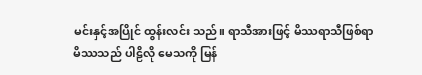မင်းနှင့်အပြိုင် ထွန်းလင်း သည်။ ရာသီအားဖြင့် မိဿရာသီဖြစ်ရာ
မိဿသည် ပါဠိလို မေသကို မြန်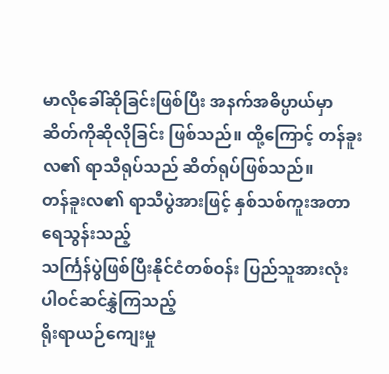မာလိုခေါ်ဆိုခြင်းဖြစ်ပြီး အနက်အဓိပ္ပာယ်မှာ
ဆိတ်ကိုဆိုလိုခြင်း ဖြစ်သည်။ ထို့ကြောင့် တန်ခူးလ၏ ရာသီရုပ်သည် ဆိတ်ရုပ်ဖြစ်သည်။
တန်ခူးလ၏ ရာသီပွဲအားဖြင့် နှစ်သစ်ကူးအတာရေသွန်းသည့်
သင်္ကြန်ပွဲဖြစ်ပြီးနိုင်ငံတစ်ဝန်း ပြည်သူအားလုံး ပါဝင်ဆင်နွှဲကြသည့်
ရိုးရာယဉ်ကျေးမှု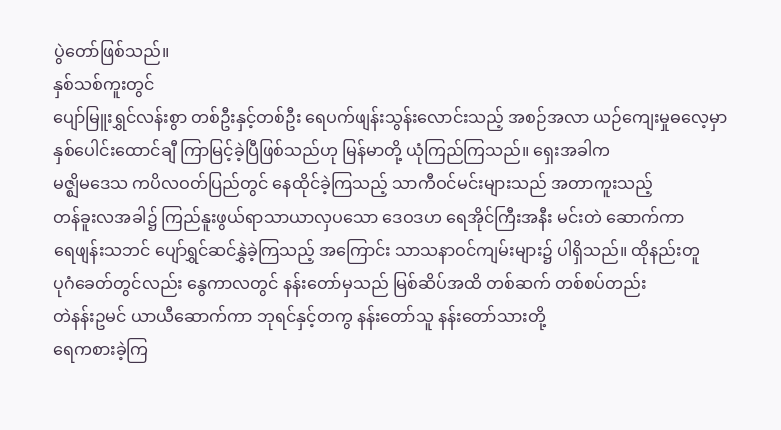ပွဲတော်ဖြစ်သည်။
နှစ်သစ်ကူးတွင်
ပျော်မြူးရွှင်လန်းစွာ တစ်ဦးနှင့်တစ်ဦး ရေပက်ဖျန်းသွန်းလောင်းသည့် အစဉ်အလာ ယဉ်ကျေးမှုဓလေ့မှာ
နှစ်ပေါင်းထောင်ချီ ကြာမြင့်ခဲ့ပြီဖြစ်သည်ဟု မြန်မာတို့ ယုံကြည်ကြသည်။ ရှေးအခါက
မဇ္ဈိမဒေသ ကပိလဝတ်ပြည်တွင် နေထိုင်ခဲ့ကြသည့် သာကီဝင်မင်းများသည် အတာကူးသည့်
တန်ခူးလအခါ၌ ကြည်နူးဖွယ်ရာသာယာလှပသော ဒေဝဒဟ ရေအိုင်ကြီးအနီး မင်းတဲ ဆောက်ကာ
ရေဖျန်းသဘင် ပျော်ရွှင်ဆင်နွှဲခဲ့ကြသည့် အကြောင်း သာသနာဝင်ကျမ်းများ၌ ပါရှိသည်။ ထိုနည်းတူ
ပုဂံခေတ်တွင်လည်း နွေကာလတွင် နန်းတော်မှသည် မြစ်ဆိပ်အထိ တစ်ဆက် တစ်စပ်တည်း
တဲနန်းဥမင် ယာယီဆောက်ကာ ဘုရင်နှင့်တကွ နန်းတော်သူ နန်းတော်သားတို့
ရေကစားခဲ့ကြ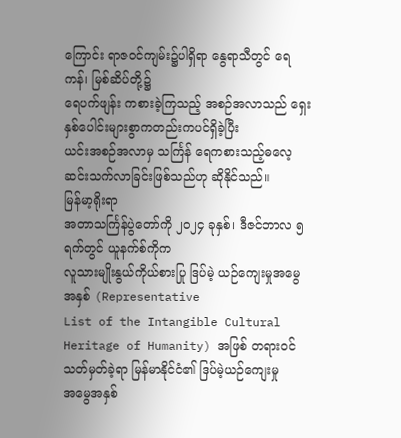ကြောင်း ရာဇဝင်ကျမ်း၌ပါရှိရာ နွေရာသီတွင် ရေကန်၊ မြစ်ဆိပ်တို့၌
ရေပက်ဖျန်း ကစားခဲ့ကြသည့် အစဉ်အလာသည် ရှေးနှစ်ပေါင်းများစွာကတည်းကပင်ရှိခဲ့ပြီး
ယင်းအစဉ်အလာမှ သင်္ကြန် ရေကစားသည့်ဓလေ့ ဆင်းသက်လာခြင်းဖြစ်သည်ဟု ဆိုနိုင်သည်။
မြန်မာ့ရိုးရာ
အတာသင်္ကြန်ပွဲတော်ကို ၂၀၂၄ ခုနှစ်၊ ဒီဇင်ဘာလ ၅ ရက်တွင် ယူနက်စ်ကိုက
လူသားမျိုးနွယ်ကိုယ်စားပြု ဒြပ်မဲ့ ယဉ်ကျေးမှုအမွေအနှစ် (Representative
List of the Intangible Cultural Heritage of Humanity) အဖြစ် တရားဝင် သတ်မှတ်ခဲ့ရာ မြန်မာနိုင်ငံ၏ ဒြပ်မဲ့ယဉ်ကျေးမှု
အမွေအနှစ်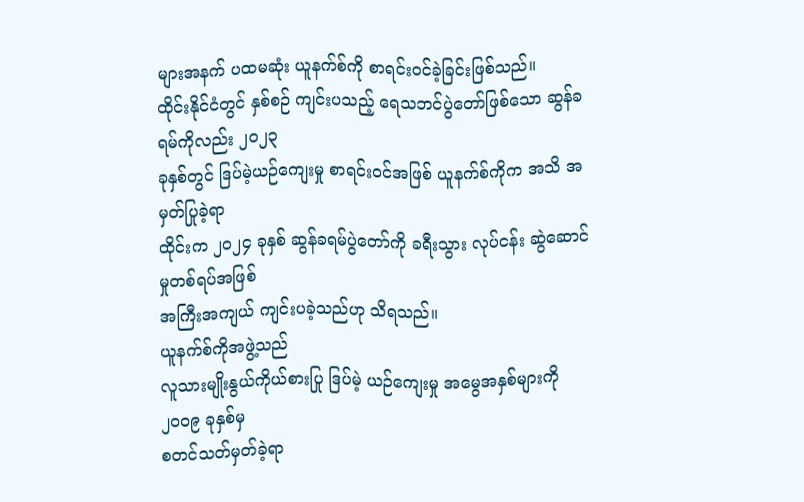များအနက် ပထမဆုံး ယူနက်စ်ကို စာရင်းဝင်ခဲ့ခြင်းဖြစ်သည်။
ထိုင်းနိုင်ငံတွင် နှစ်စဉ် ကျင်းပသည့် ရေသဘင်ပွဲတော်ဖြစ်သော ဆွန်ခရမ်ကိုလည်း ၂၀၂၃
ခုနှစ်တွင် ဒြပ်မဲ့ယဉ်ကျေးမှု စာရင်းဝင်အဖြစ် ယူနက်စ်ကိုက အသိ အမှတ်ပြုခဲ့ရာ
ထိုင်းက ၂၀၂၄ ခုနှစ် ဆွန်ခရမ်ပွဲတော်ကို ခရီးသွား လုပ်ငန်း ဆွဲဆောင်မှုတစ်ရပ်အဖြစ်
အကြီးအကျယ် ကျင်းပခဲ့သည်ဟု သိရသည်။
ယူနက်စ်ကိုအဖွဲ့သည်
လူသားမျိုးနွယ်ကိုယ်စားပြု ဒြပ်မဲ့ ယဉ်ကျေးမှု အမွေအနှစ်များကို ၂၀၀၉ ခုနှစ်မှ
စတင်သတ်မှတ်ခဲ့ရာ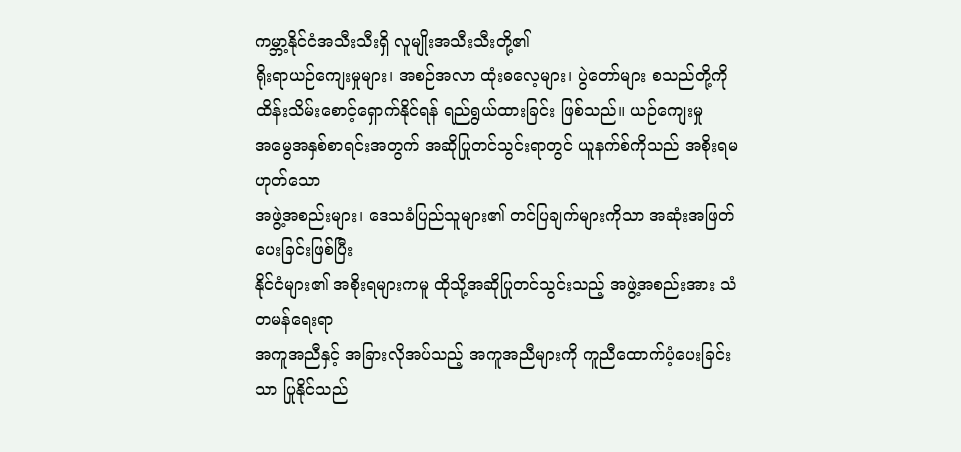ကမ္ဘာ့နိုင်ငံအသီးသီးရှိ လူမျိုးအသီးသီးတို့၏
ရိုးရာယဉ်ကျေးမှုများ၊ အစဉ်အလာ ထုံးဓလေ့များ၊ ပွဲတော်များ စသည်တို့ကို
ထိန်းသိမ်းစောင့်ရှောက်နိုင်ရန် ရည်ရွယ်ထားခြင်း ဖြစ်သည်။ ယဉ်ကျေးမှု
အမွေအနှစ်စာရင်းအတွက် အဆိုပြုတင်သွင်းရာတွင် ယူနက်စ်ကိုသည် အစိုးရမဟုတ်သော
အဖွဲ့အစည်းများ၊ ဒေသခံပြည်သူများ၏ တင်ပြချက်များကိုသာ အဆုံးအဖြတ်ပေးခြင်းဖြစ်ပြီး
နိုင်ငံများ၏ အစိုးရများကမူ ထိုသို့အဆိုပြုတင်သွင်းသည့် အဖွဲ့အစည်းအား သံတမန်ရေးရာ
အကူအညီနှင့် အခြားလိုအပ်သည့် အကူအညီများကို ကူညီထောက်ပံ့ပေးခြင်းသာ ပြုနိုင်သည်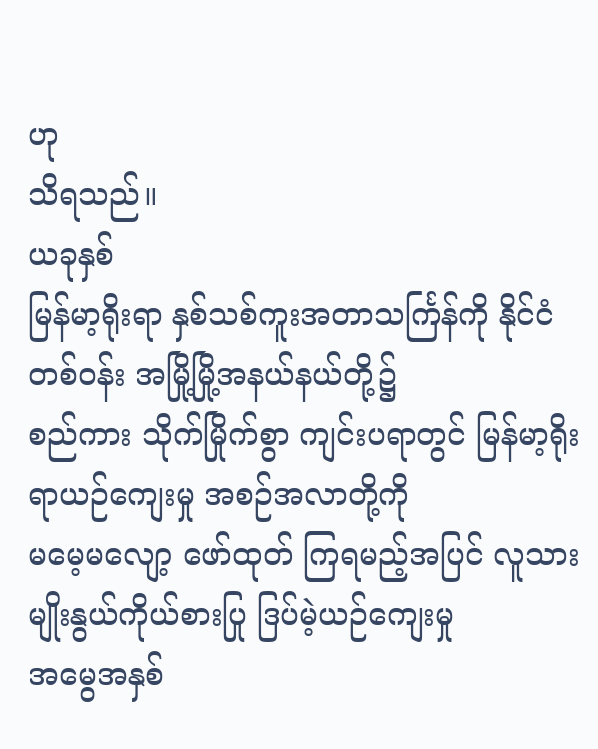ဟု
သိရသည်။
ယခုနှစ်
မြန်မာ့ရိုးရာ နှစ်သစ်ကူးအတာသင်္ကြန်ကို နိုင်ငံတစ်ဝန်း အမြို့မြို့အနယ်နယ်တို့၌
စည်ကား သိုက်မြိုက်စွာ ကျင်းပရာတွင် မြန်မာ့ရိုးရာယဉ်ကျေးမှု အစဉ်အလာတို့ကို
မမေ့မလျော့ ဖော်ထုတ် ကြရမည့်အပြင် လူသားမျိုးနွယ်ကိုယ်စားပြု ဒြပ်မဲ့ယဉ်ကျေးမှု
အမွေအနှစ်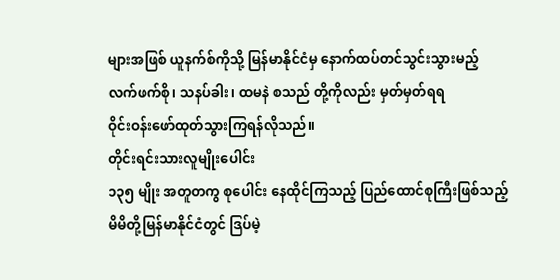များအဖြစ် ယူနက်စ်ကိုသို့ မြန်မာနိုင်ငံမှ နောက်ထပ်တင်သွင်းသွားမည့်
လက်ဖက်စို၊ သနပ်ခါး၊ ထမနဲ စသည် တို့ကိုလည်း မှတ်မှတ်ရရ
ဝိုင်းဝန်းဖော်ထုတ်သွားကြရန်လိုသည်။
တိုင်းရင်းသားလူမျိုးပေါင်း
၁၃၅ မျိုး အတူတကွ စုပေါင်း နေထိုင်ကြသည့် ပြည်ထောင်စုကြီးဖြစ်သည့်
မိမိတို့မြန်မာနိုင်ငံတွင် ဒြပ်မဲ့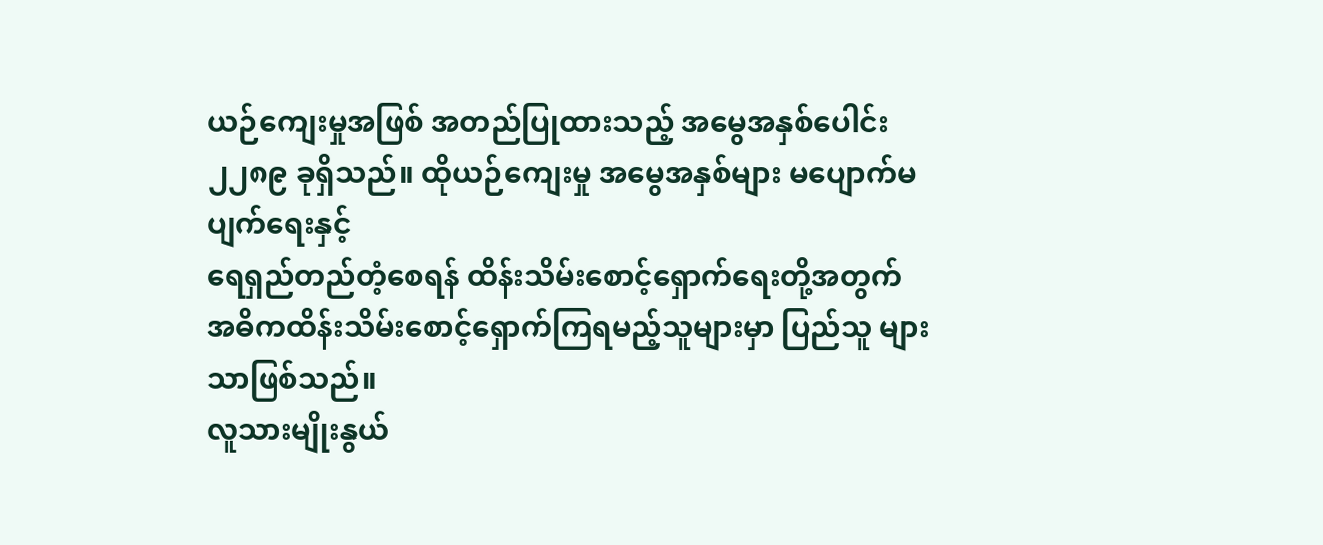ယဉ်ကျေးမှုအဖြစ် အတည်ပြုထားသည့် အမွေအနှစ်ပေါင်း
၂၂၈၉ ခုရှိသည်။ ထိုယဉ်ကျေးမှု အမွေအနှစ်များ မပျောက်မပျက်ရေးနှင့်
ရေရှည်တည်တံ့စေရန် ထိန်းသိမ်းစောင့်ရှောက်ရေးတို့အတွက်
အဓိကထိန်းသိမ်းစောင့်ရှောက်ကြရမည့်သူများမှာ ပြည်သူ များသာဖြစ်သည်။
လူသားမျိုးနွယ်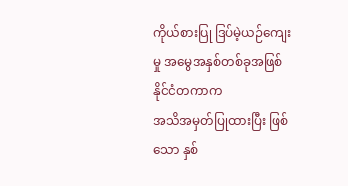ကိုယ်စားပြု ဒြပ်မဲ့ယဉ်ကျေးမှု အမွေအနှစ်တစ်ခုအဖြစ် နိုင်ငံတကာက
အသိအမှတ်ပြုထားပြီး ဖြစ်သော နှစ်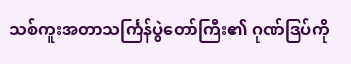သစ်ကူးအတာသင်္ကြန်ပွဲတော်ကြီး၏ ဂုဏ်ဒြပ်ကို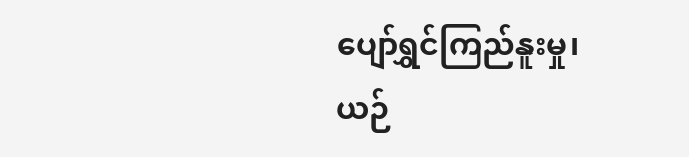ပျော်ရွှင်ကြည်နူးမှု၊ ယဉ်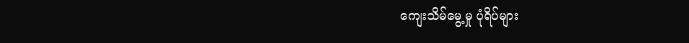ကျေးသိမ်မွေ့မှု ပုံရိပ်များ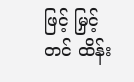ဖြင့် မြှင့်တင် ထိန်း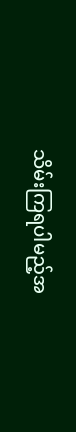သိမ်းကြရပါမည့်အ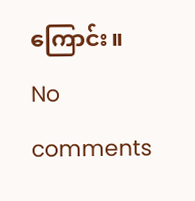ကြောင်း။
No comments